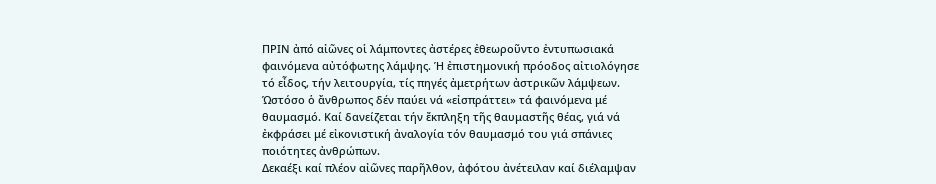ΠΡΙΝ ἀπό αἰῶνες οἱ λάμποντες ἀστέρες ἐθεωροῦντο ἐντυπωσιακά φαινόμενα αὐτόφωτης λάμψης. Ἡ ἐπιστημονική πρόοδος αἰτιολόγησε τό εἶδος, τήν λειτουργία, τίς πηγές ἀμετρήτων ἀστρικῶν λάμψεων. Ὡστόσο ὁ ἄνθρωπος δέν παύει νά «εἰσπράττει» τά φαινόμενα μέ θαυμασμό. Καί δανείζεται τήν ἔκπληξη τῆς θαυμαστῆς θέας, γιά νά ἐκφράσει μέ εἰκονιστική ἀναλογία τόν θαυμασμό του γιά σπάνιες ποιότητες ἀνθρώπων.
Δεκαέξι καί πλέον αἰῶνες παρῆλθον, ἀφότου ἀνέτειλαν καί διέλαμψαν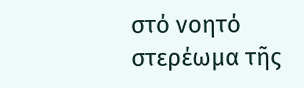στό νοητό στερέωμα τῆς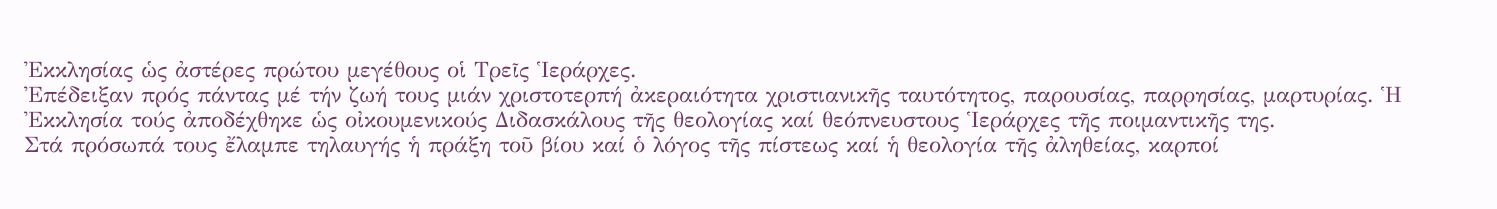Ἐκκλησίας ὡς ἀστέρες πρώτου μεγέθους οἱ Τρεῖς Ἱεράρχες.
Ἐπέδειξαν πρός πάντας μέ τήν ζωή τους μιάν χριστοτερπή ἀκεραιότητα χριστιανικῆς ταυτότητος, παρουσίας, παρρησίας, μαρτυρίας. Ἡ Ἐκκλησία τούς ἀποδέχθηκε ὡς οἰκουμενικούς Διδασκάλους τῆς θεολογίας καί θεόπνευστους Ἱεράρχες τῆς ποιμαντικῆς της.
Στά πρόσωπά τους ἔλαμπε τηλαυγής ἡ πράξη τοῦ βίου καί ὁ λόγος τῆς πίστεως καί ἡ θεολογία τῆς ἀληθείας, καρποί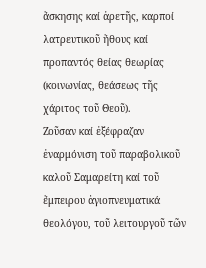ἄσκησης καί ἀρετῆς, καρποί λατρευτικοῦ ἤθους καί προπαντός θείας θεωρίας (κοινωνίας, θεάσεως τῆς χάριτος τοῦ Θεοῦ).
Ζοῦσαν καί ἐξέφραζαν ἐναρμόνιση τοῦ παραβολικοῦ καλοῦ Σαμαρείτη καί τοῦ ἔμπειρου ἁγιοπνευματικά θεολόγου, τοῦ λειτουργοῦ τῶν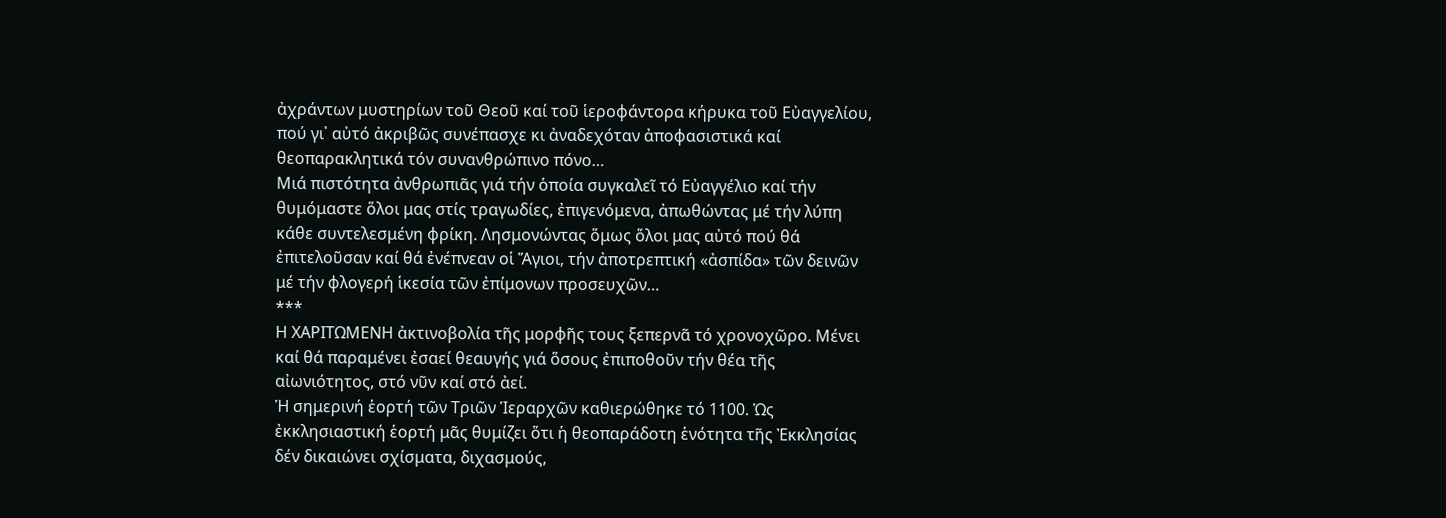ἀχράντων μυστηρίων τοῦ Θεοῦ καί τοῦ ἱεροφάντορα κήρυκα τοῦ Εὐαγγελίου, πού γι᾽ αὐτό ἀκριβῶς συνέπασχε κι ἀναδεχόταν ἀποφασιστικά καί θεοπαρακλητικά τόν συνανθρώπινο πόνο…
Μιά πιστότητα ἀνθρωπιᾶς γιά τήν ὁποία συγκαλεῖ τό Εὐαγγέλιο καί τήν θυμόμαστε ὅλοι μας στίς τραγωδίες, ἐπιγενόμενα, ἀπωθώντας μέ τήν λύπη κάθε συντελεσμένη φρίκη. Λησμονώντας ὅμως ὅλοι μας αὐτό πού θά ἐπιτελοῦσαν καί θά ἐνέπνεαν οἱ Ἅγιοι, τήν ἀποτρεπτική «ἀσπίδα» τῶν δεινῶν μέ τήν φλογερή ἱκεσία τῶν ἐπίμονων προσευχῶν…
***
Η ΧΑΡΙΤΩΜΕΝΗ ἀκτινοβολία τῆς μορφῆς τους ξεπερνᾶ τό χρονοχῶρο. Μένει καί θά παραμένει ἐσαεί θεαυγής γιά ὅσους ἐπιποθοῦν τήν θέα τῆς αἰωνιότητος, στό νῦν καί στό ἀεί.
Ἡ σημερινή ἑορτή τῶν Τριῶν Ἱεραρχῶν καθιερώθηκε τό 1100. Ὡς ἐκκλησιαστική ἑορτή μᾶς θυμίζει ὅτι ἡ θεοπαράδοτη ἑνότητα τῆς Ἐκκλησίας δέν δικαιώνει σχίσματα, διχασμούς,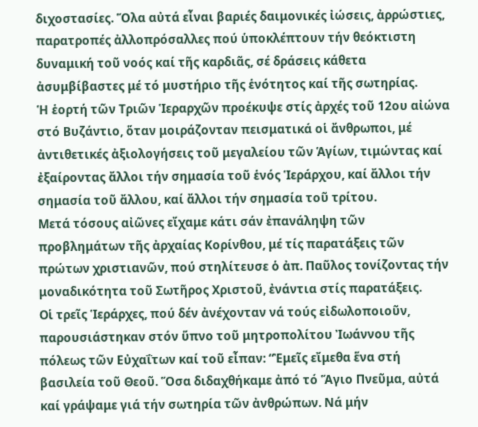διχοστασίες. Ὅλα αὐτά εἶναι βαριές δαιμονικές ἰώσεις, ἀρρώστιες, παρατροπές ἀλλοπρόσαλλες πού ὑποκλέπτουν τήν θεόκτιστη δυναμική τοῦ νοός καί τῆς καρδιᾶς, σέ δράσεις κάθετα ἀσυμβίβαστες μέ τό μυστήριο τῆς ἑνότητος καί τῆς σωτηρίας.
Ἡ ἑορτή τῶν Τριῶν Ἱεραρχῶν προέκυψε στίς ἀρχές τοῦ 12ου αἰώνα στό Βυζάντιο, ὅταν μοιράζονταν πεισματικά οἱ ἄνθρωποι, μέ ἀντιθετικές ἀξιολογήσεις τοῦ μεγαλείου τῶν Ἁγίων, τιμώντας καί ἐξαίροντας ἄλλοι τήν σημασία τοῦ ἑνός Ἱεράρχου, καί ἄλλοι τήν σημασία τοῦ ἄλλου, καί ἄλλοι τήν σημασία τοῦ τρίτου.
Μετά τόσους αἰῶνες εἴχαμε κάτι σάν ἐπανάληψη τῶν προβλημάτων τῆς ἀρχαίας Κορίνθου, μέ τίς παρατάξεις τῶν πρώτων χριστιανῶν, πού στηλίτευσε ὁ ἀπ. Παῦλος τονίζοντας τήν μοναδικότητα τοῦ Σωτῆρος Χριστοῦ, ἐνάντια στίς παρατάξεις.
Οἱ τρεῖς Ἱεράρχες, πού δέν ἀνέχονταν νά τούς εἰδωλοποιοῦν, παρουσιάστηκαν στόν ὕπνο τοῦ μητροπολίτου Ἰωάννου τῆς πόλεως τῶν Εὐχαΐτων καί τοῦ εἶπαν: “Ἐμεῖς εἴμεθα ἕνα στή βασιλεία τοῦ Θεοῦ. Ὅσα διδαχθήκαμε ἀπό τό Ἅγιο Πνεῦμα, αὐτά καί γράψαμε γιά τήν σωτηρία τῶν ἀνθρώπων. Νά μήν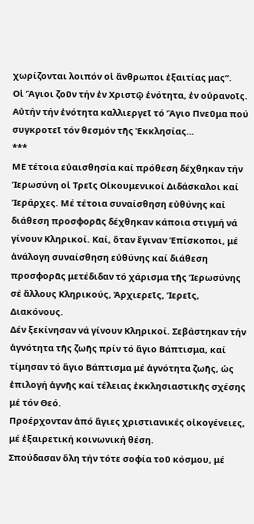χωρίζονται λοιπόν οἱ ἄνθρωποι ἐξαιτίας μας”.
Οἱ Ἅγιοι ζοῦν τήν ἐν Χριστῷ ἑνότητα, ἐν οὐρανοῖς.
Αὐτήν τήν ἑνότητα καλλιεργεῖ τό Ἅγιο Πνεῦμα πού συγκροτεῖ τόν θεσμόν τῆς Ἐκκλησίας…
***
ΜΕ τέτοια εὐαισθησία καί πρόθεση δέχθηκαν τήν Ἱερωσύνη οἱ Τρεῖς Οἰκουμενικοί Διδάσκαλοι καί Ἱεράρχες. Μέ τέτοια συναίσθηση εὐθύνης καί διάθεση προσφορᾶς δέχθηκαν κάποια στιγμή νά γίνουν Κληρικοί. Καί, ὅταν ἔγιναν Ἐπίσκοποι, μέ ἀνάλογη συναίσθηση εὐθύνης καί διάθεση προσφορᾶς μετέδιδαν τό χάρισμα τῆς Ἱερωσύνης σέ ἄλλους Κληρικούς, Ἀρχιερεῖς, Ἱερεῖς, Διακόνους.
Δέν ξεκίνησαν νά γίνουν Κληρικοί. Σεβάστηκαν τήν ἁγνότητα τῆς ζωῆς πρίν τό ἅγιο Βάπτισμα, καί τίμησαν τό ἅγιο Βάπτισμα μέ ἁγνότητα ζωῆς, ὡς ἐπιλογή ἁγνῆς καί τέλειας ἐκκλησιαστικῆς σχέσης μέ τόν Θεό.
Προέρχονταν ἀπό ἅγιες χριστιανικές οἰκογένειες, μέ ἐξαιρετική κοινωνική θέση.
Σπούδασαν ὅλη τήν τότε σοφία τοῦ κόσμου, μέ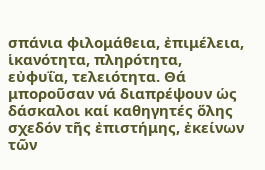σπάνια φιλομάθεια, ἐπιμέλεια, ἱκανότητα, πληρότητα, εὐφυΐα, τελειότητα. Θά μποροῦσαν νά διαπρέψουν ὡς δάσκαλοι καί καθηγητές ὅλης σχεδόν τῆς ἐπιστήμης, ἐκείνων τῶν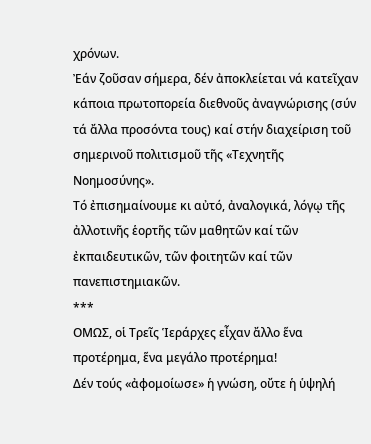χρόνων.
Ἐάν ζοῦσαν σήμερα, δέν ἀποκλείεται νά κατεῖχαν κάποια πρωτοπορεία διεθνοῦς ἀναγνώρισης (σύν τά ἄλλα προσόντα τους) καί στήν διαχείριση τοῦ σημερινοῦ πολιτισμοῦ τῆς «Τεχνητῆς Νοημοσύνης».
Τό ἐπισημαίνουμε κι αὐτό, ἀναλογικά, λόγῳ τῆς ἀλλοτινῆς ἑορτῆς τῶν μαθητῶν καί τῶν ἐκπαιδευτικῶν, τῶν φοιτητῶν καί τῶν πανεπιστημιακῶν.
***
ΟΜΩΣ, οἱ Τρεῖς Ἱεράρχες εἶχαν ἄλλο ἕνα προτέρημα, ἕνα μεγάλο προτέρημα!
Δέν τούς «ἀφομοίωσε» ἡ γνώση, οὔτε ἡ ὑψηλή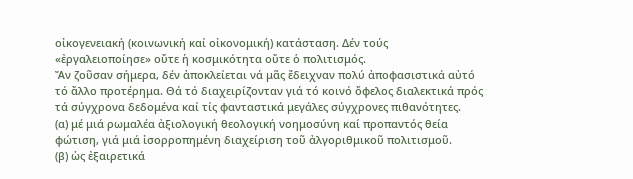οἰκογενειακή (κοινωνική καί οἰκονομική) κατάσταση. Δέν τούς «ἐργαλειοποίησε» οὔτε ἡ κοσμικότητα οὔτε ὁ πολιτισμός.
Ἄν ζοῦσαν σήμερα, δέν ἀποκλείεται νά μᾶς ἔδειχναν πολύ ἀποφασιστικά αὐτό τό ἄλλο προτέρημα. Θά τό διαχειρίζονταν γιά τό κοινό ὄφελος διαλεκτικά πρός τά σύγχρονα δεδομένα καί τίς φανταστικά μεγάλες σύγχρονες πιθανότητες.
(α) μέ μιά ρωμαλέα ἀξιολογική θεολογική νοημοσύνη καί προπαντός θεία φώτιση, γιά μιά ἰσορροπημένη διαχείριση τοῦ ἀλγοριθμικοῦ πολιτισμοῦ.
(β) ὡς ἐξαιρετικά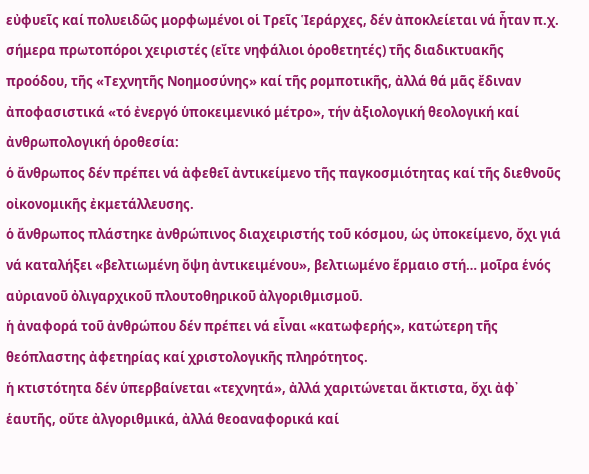εὐφυεῖς καί πολυειδῶς μορφωμένοι οἱ Τρεῖς Ἱεράρχες, δέν ἀποκλείεται νά ἦταν π.χ. σήμερα πρωτοπόροι χειριστές (εἴτε νηφάλιοι ὁροθετητές) τῆς διαδικτυακῆς προόδου, τῆς «Τεχνητῆς Νοημοσύνης» καί τῆς ρομποτικῆς, ἀλλά θά μᾶς ἔδιναν ἀποφασιστικά «τό ἐνεργό ὑποκειμενικό μέτρο», τήν ἀξιολογική θεολογική καί ἀνθρωπολογική ὁροθεσία:
ὁ ἄνθρωπος δέν πρέπει νά ἀφεθεῖ ἀντικείμενο τῆς παγκοσμιότητας καί τῆς διεθνοῦς οἰκονομικῆς ἐκμετάλλευσης.
ὁ ἄνθρωπος πλάστηκε ἀνθρώπινος διαχειριστής τοῦ κόσμου, ὡς ὐποκείμενο, ὄχι γιά νά καταλήξει «βελτιωμένη ὄψη ἀντικειμένου», βελτιωμένο ἕρμαιο στή… μοῖρα ἑνός αὐριανοῦ ὀλιγαρχικοῦ πλουτοθηρικοῦ ἀλγοριθμισμοῦ.
ἡ ἀναφορά τοῦ ἀνθρώπου δέν πρέπει νά εἶναι «κατωφερής», κατώτερη τῆς θεόπλαστης ἀφετηρίας καί χριστολογικῆς πληρότητος.
ἡ κτιστότητα δέν ὑπερβαίνεται «τεχνητά», ἀλλά χαριτώνεται ἄκτιστα, ὄχι ἀφ᾽ ἑαυτῆς, οὔτε ἀλγοριθμικά, ἀλλά θεοαναφορικά καί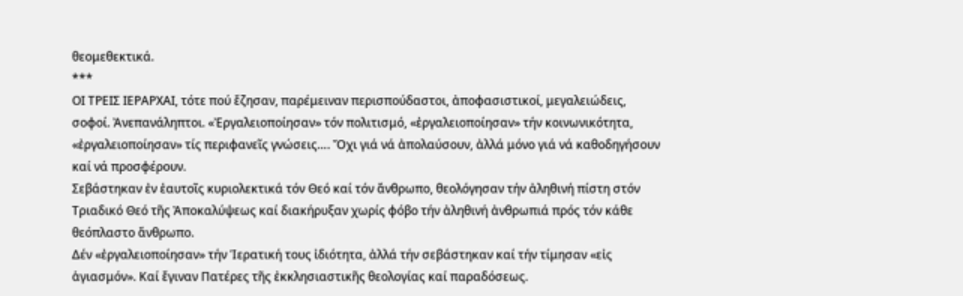θεομεθεκτικά.
***
ΟΙ ΤΡΕΙΣ ΙΕΡΑΡΧΑΙ, τότε πού ἔζησαν, παρέμειναν περισπούδαστοι, ἀποφασιστικοί, μεγαλειώδεις, σοφοί. Ἀνεπανάληπτοι. «Ἐργαλειοποίησαν» τόν πολιτισμό, «ἐργαλειοποίησαν» τήν κοινωνικότητα, «ἐργαλειοποίησαν» τίς περιφανεῖς γνώσεις…. Ὄχι γιά νά ἀπολαύσουν, ἀλλά μόνο γιά νά καθοδηγήσουν καί νά προσφέρουν.
Σεβάστηκαν ἐν ἑαυτοῖς κυριολεκτικά τόν Θεό καί τόν ἄνθρωπο, θεολόγησαν τήν ἀληθινή πίστη στόν Τριαδικό Θεό τῆς Ἀποκαλύψεως καί διακήρυξαν χωρίς φόβο τήν ἀληθινή ἀνθρωπιά πρός τόν κάθε θεόπλαστο ἄνθρωπο.
Δέν «ἐργαλειοποίησαν» τήν Ἱερατική τους ἰδιότητα, ἀλλά τήν σεβάστηκαν καί τήν τίμησαν «εἰς ἁγιασμόν». Καί ἔγιναν Πατέρες τῆς ἐκκλησιαστικῆς θεολογίας καί παραδόσεως.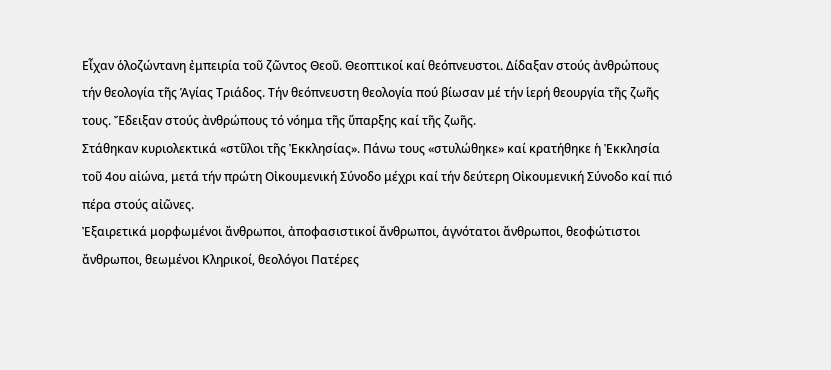Εἶχαν ὁλοζώντανη ἐμπειρία τοῦ ζῶντος Θεοῦ. Θεοπτικοί καί θεόπνευστοι. Δίδαξαν στούς ἀνθρώπους τήν θεολογία τῆς Ἁγίας Τριάδος. Τήν θεόπνευστη θεολογία πού βίωσαν μέ τήν ἱερή θεουργία τῆς ζωῆς τους. Ἔδειξαν στούς ἀνθρώπους τό νόημα τῆς ὕπαρξης καί τῆς ζωῆς.
Στάθηκαν κυριολεκτικά «στῦλοι τῆς Ἐκκλησίας». Πάνω τους «στυλώθηκε» καί κρατήθηκε ἡ Ἐκκλησία τοῦ 4ου αἰώνα, μετά τήν πρώτη Οἰκουμενική Σύνοδο μέχρι καί τήν δεύτερη Οἰκουμενική Σύνοδο καί πιό πέρα στούς αἰῶνες.
Ἐξαιρετικά μορφωμένοι ἄνθρωποι, ἀποφασιστικοί ἄνθρωποι, ἁγνότατοι ἄνθρωποι, θεοφώτιστοι ἄνθρωποι, θεωμένοι Κληρικοί, θεολόγοι Πατέρες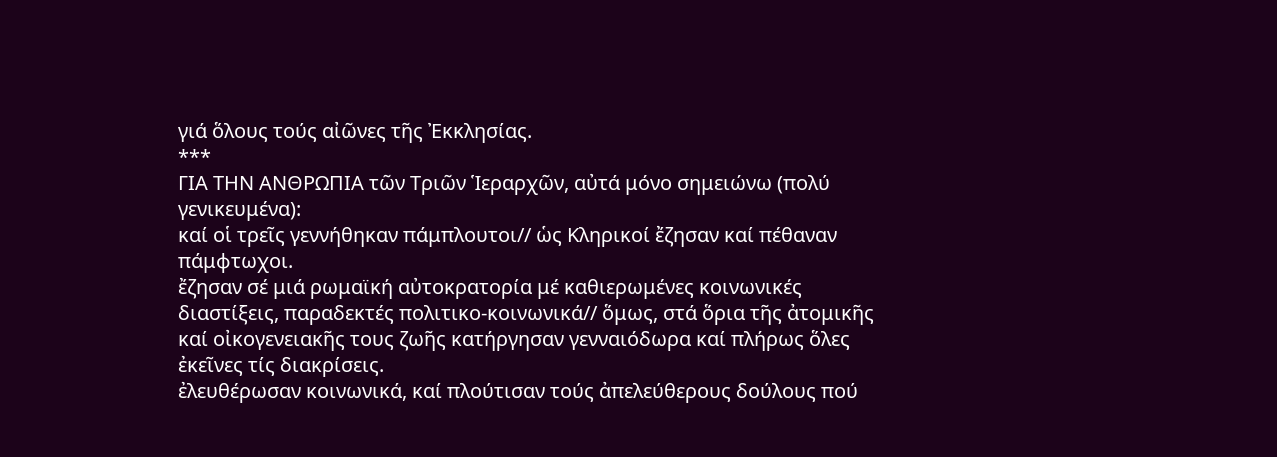γιά ὅλους τούς αἰῶνες τῆς Ἐκκλησίας.
***
ΓΙΑ ΤΗΝ ΑΝΘΡΩΠΙΑ τῶν Τριῶν Ἱεραρχῶν, αὐτά μόνο σημειώνω (πολύ γενικευμένα):
καί οἱ τρεῖς γεννήθηκαν πάμπλουτοι// ὡς Κληρικοί ἔζησαν καί πέθαναν πάμφτωχοι.
ἔζησαν σέ μιά ρωμαϊκή αὐτοκρατορία μέ καθιερωμένες κοινωνικές διαστίξεις, παραδεκτές πολιτικο-κοινωνικά// ὅμως, στά ὅρια τῆς ἀτομικῆς καί οἰκογενειακῆς τους ζωῆς κατήργησαν γενναιόδωρα καί πλήρως ὅλες ἐκεῖνες τίς διακρίσεις.
ἐλευθέρωσαν κοινωνικά, καί πλούτισαν τούς ἀπελεύθερους δούλους πού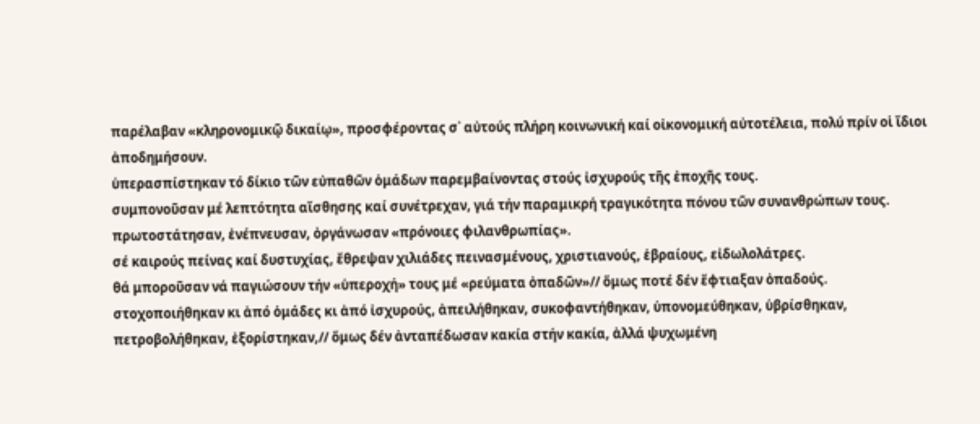παρέλαβαν «κληρονομικῷ δικαίῳ», προσφέροντας σ᾽ αὐτούς πλήρη κοινωνική καί οἰκονομική αὐτοτέλεια, πολύ πρίν οἱ ἴδιοι ἀποδημήσουν.
ὑπερασπίστηκαν τό δίκιο τῶν εὐπαθῶν ὁμάδων παρεμβαίνοντας στούς ἰσχυρούς τῆς ἐποχῆς τους.
συμπονοῦσαν μέ λεπτότητα αἴσθησης καί συνέτρεχαν, γιά τήν παραμικρή τραγικότητα πόνου τῶν συνανθρώπων τους.
πρωτοστάτησαν, ἐνέπνευσαν, ὀργάνωσαν «πρόνοιες φιλανθρωπίας».
σέ καιρούς πείνας καί δυστυχίας, ἔθρεψαν χιλιάδες πεινασμένους, χριστιανούς, ἑβραίους, εἰδωλολάτρες.
θά μποροῦσαν νά παγιώσουν τήν «ὑπεροχή» τους μέ «ρεύματα ὀπαδῶν»// ὅμως ποτέ δέν ἔφτιαξαν ὀπαδούς.
στοχοποιήθηκαν κι ἀπό ὁμάδες κι ἀπό ἰσχυρούς, ἀπειλήθηκαν, συκοφαντήθηκαν, ὑπονομεύθηκαν, ὑβρίσθηκαν, πετροβολήθηκαν, ἐξορίστηκαν,// ὅμως δέν ἀνταπέδωσαν κακία στήν κακία, ἀλλά ψυχωμένη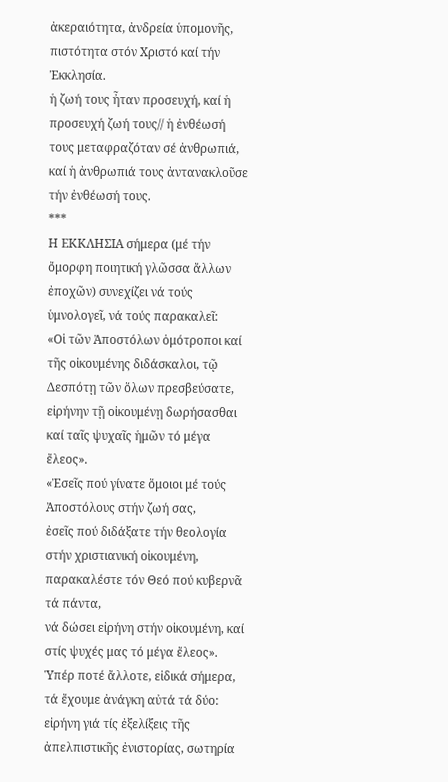ἀκεραιότητα, ἀνδρεία ὑπομονῆς, πιστότητα στόν Χριστό καί τήν Ἐκκλησία.
ἡ ζωή τους ἦταν προσευχή, καί ἡ προσευχή ζωή τους// ἡ ἐνθέωσή τους μεταφραζόταν σέ ἀνθρωπιά, καί ἡ ἀνθρωπιά τους ἀντανακλοῦσε τήν ἐνθέωσή τους.
***
Η ΕΚΚΛΗΣΙΑ σήμερα (μέ τήν ὄμορφη ποιητική γλῶσσα ἄλλων ἐποχῶν) συνεχίζει νά τούς ὑμνολογεῖ, νά τούς παρακαλεῖ:
«Οἱ τῶν Ἀποστόλων ὁμότροποι καί τῆς οἰκουμένης διδάσκαλοι, τῷ Δεσπότῃ τῶν ὅλων πρεσβεύσατε, εἰρήνην τῇ οἰκουμένῃ δωρήσασθαι καί ταῖς ψυχαῖς ἡμῶν τό μέγα ἔλεος».
«Ἐσεῖς πού γίνατε ὅμοιοι μέ τούς Ἀποστόλους στήν ζωή σας,
ἐσεῖς πού διδάξατε τήν θεολογία στήν χριστιανική οἰκουμένη,
παρακαλέστε τόν Θεό πού κυβερνᾶ τά πάντα,
νά δώσει εἰρήνη στήν οἰκουμένη, καί στίς ψυχές μας τό μέγα ἔλεος».
Ὑπέρ ποτέ ἄλλοτε, εἰδικά σήμερα, τά ἔχουμε ἀνάγκη αὐτά τά δύο:
εἰρήνη γιά τίς ἐξελίξεις τῆς ἀπελπιστικῆς ἐνιστορίας, σωτηρία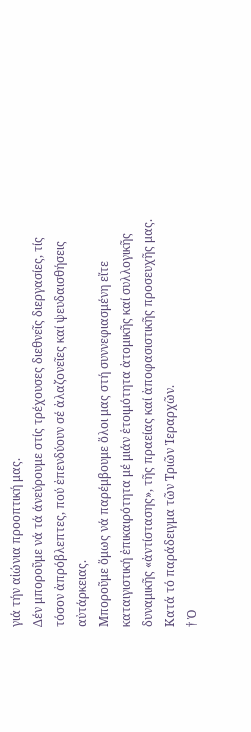γιά τήν αἰώνια προοπτική μας.
Δέν μποροῦμε νά τά άνεύρουμε στίς τρέχουσες διεθνεῖς διεργασίες, τίς τόσον ἀπρόβλεπτες, πού ἐπενδύουν σέ ἀλαζονεῖες καί ψευδαισθήσεις αὐτάρκειας.
Μποροῦμε ὅμως νά παρέμβουμε ὅλοι μας στή συννεφιασμένη εἴτε καταιγιστική ἐπικαιρότητα μέ μιάν ἑτοιμότητα ἀτομικῆς καί συλλογικῆς δυναμικῆς «ἀντίστασης», τῆς πραείας καί ἀποφασιστικῆς προσευχῆς μας.
Κατά τό παράδειγμα τῶν Τριῶν Ἱεραρχῶν.
† Ὁ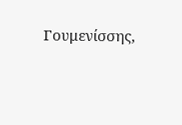Γουμενίσσης,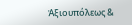Ἀξιουπόλεως &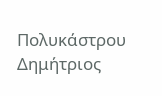Πολυκάστρου Δημήτριος